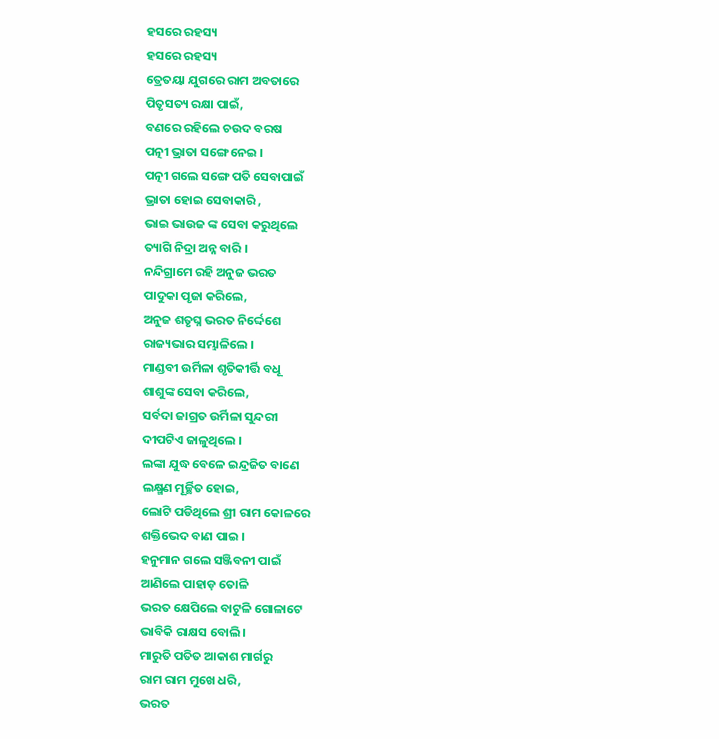ହସରେ ରହସ୍ୟ
ହସରେ ରହସ୍ୟ
ତ୍ରେତୟା ଯୁଗରେ ରାମ ଅବତାରେ
ପିତୃସତ୍ୟ ରକ୍ଷା ପାଇଁ,
ବଣରେ ରହିଲେ ଚଉଦ ବରଷ
ପତ୍ନୀ ଭ୍ରାତା ସଙ୍ଗେ ନେଇ ।
ପତ୍ନୀ ଗଲେ ସଙ୍ଗେ ପତି ସେବାପାଇଁ
ଭ୍ରାତା ହୋଇ ସେବାକାରି ,
ଭାଇ ଭାଉଜ ଙ୍କ ସେବା କରୁଥିଲେ
ତ୍ୟାଗି ନିଦ୍ରା ଅନ୍ନ ବାରି ।
ନନ୍ଦିଗ୍ରାମେ ରହି ଅନୁଜ ଭରତ
ପାଦୁକା ପୃଜା କରିଲେ,
ଅନୁଜ ଶତୃଘ୍ନ ଭରତ ନିର୍ଦ୍ଦେଶେ
ରାଜ୍ୟଭାର ସମ୍ଭାଳିଲେ ।
ମାଣ୍ଡବୀ ଉର୍ମିଳା ଶୃତିକୀର୍ତ୍ତି ବଧୂ
ଶାଶୁଙ୍କ ସେବା କରିଲେ,
ସର୍ବଦା ଜାଗ୍ରତ ଉର୍ମିଳା ସୁନ୍ଦରୀ
ଦୀପଟିଏ ଜାଳୁଥିଲେ ।
ଲଙ୍କା ଯୁଦ୍ଧ ବେଳେ ଇନ୍ଦ୍ରଜିତ ବାଣେ
ଲକ୍ଷ୍ମଣ ମୂର୍ଚ୍ଛିତ ହୋଇ,
ଲୋଟି ପଡିଥିଲେ ଶ୍ରୀ ରାମ କୋଳରେ
ଶକ୍ତିଭେଦ ବାଣ ପାଇ ।
ହନୁମାନ ଗଲେ ସଞ୍ଜିବନୀ ପାଇଁ
ଆଣିଲେ ପାହାଡ଼ ତୋଳି
ଭରତ କ୍ଷେପିଲେ ବାଟୁଳି ଗୋଳାଟେ
ଭାବିକି ରାକ୍ଷସ ବୋଲି।
ମାରୁତି ପତିତ ଆକାଶ ମାର୍ଗରୁ
ରାମ ରାମ ମୁଖେ ଧରି,
ଭରତ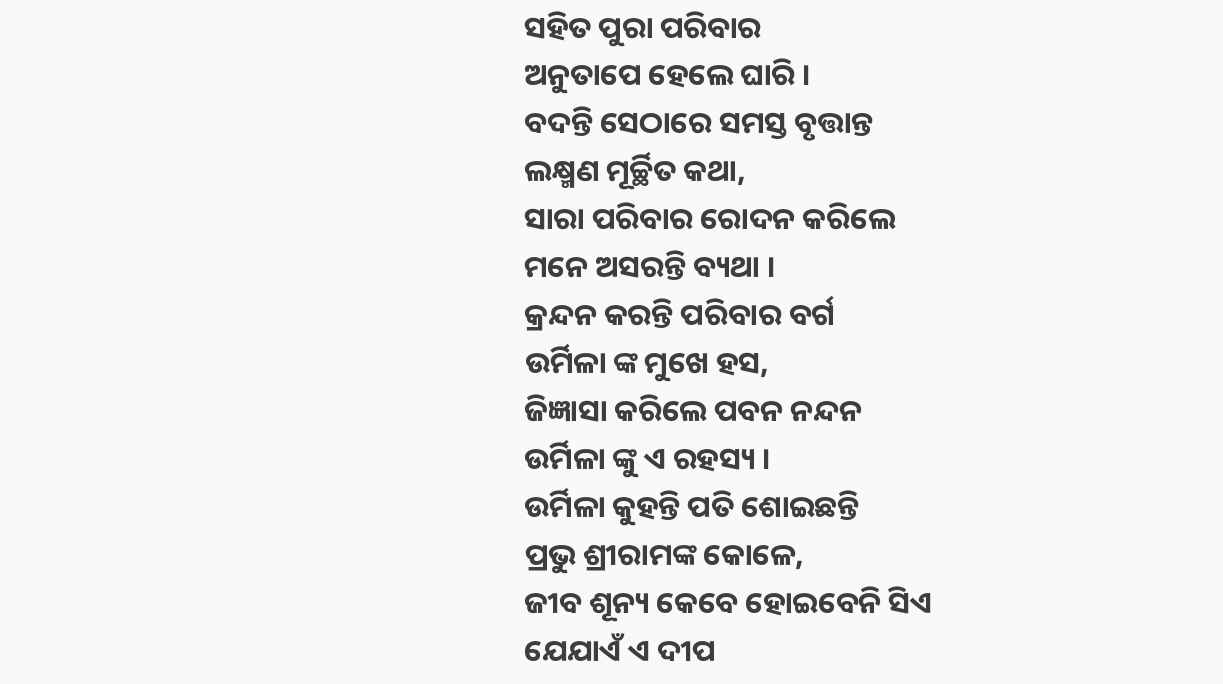ସହିତ ପୁରା ପରିବାର
ଅନୁତାପେ ହେଲେ ଘାରି ।
ବଦନ୍ତି ସେଠାରେ ସମସ୍ତ ବୃତ୍ତାନ୍ତ
ଲକ୍ଷ୍ମଣ ମୂର୍ଚ୍ଛିତ କଥା,
ସାରା ପରିବାର ରୋଦନ କରିଲେ
ମନେ ଅସରନ୍ତି ବ୍ୟଥା ।
କ୍ରନ୍ଦନ କରନ୍ତି ପରିବାର ବର୍ଗ
ଉର୍ମିଳା ଙ୍କ ମୁଖେ ହସ,
ଜିଜ୍ଞାସା କରିଲେ ପବନ ନନ୍ଦନ
ଉର୍ମିଳା ଙ୍କୁ ଏ ରହସ୍ୟ ।
ଉର୍ମିଳା କୁହନ୍ତି ପତି ଶୋଇଛନ୍ତି
ପ୍ରଭୁ ଶ୍ରୀରାମଙ୍କ କୋଳେ,
ଜୀବ ଶୂନ୍ୟ କେବେ ହୋଇବେନି ସିଏ
ଯେଯାଏଁ ଏ ଦୀପ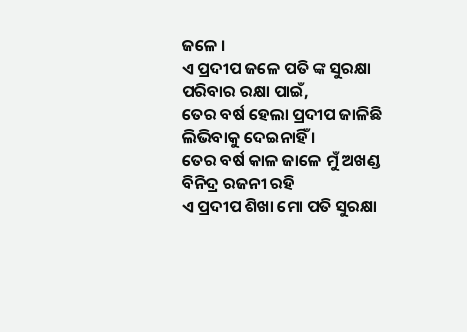ଜଳେ ।
ଏ ପ୍ରଦୀପ ଜଳେ ପତି ଙ୍କ ସୁରକ୍ଷା
ପରିବାର ରକ୍ଷା ପାଇଁ,
ତେର ବର୍ଷ ହେଲା ପ୍ରଦୀପ ଜାଳିଛି
ଲିଭିବାକୁ ଦେଇନାହିଁ ।
ତେର ବର୍ଷ କାଳ ଜାଳେ ମୁଁ ଅଖଣ୍ଡ
ବିନିଦ୍ର ରଜନୀ ରହି
ଏ ପ୍ରଦୀପ ଶିଖା ମୋ ପତି ସୁରକ୍ଷା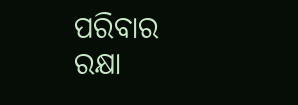ପରିବାର ରକ୍ଷା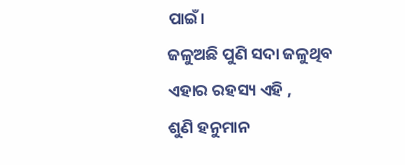ପାଇଁ।
ଜଳୁଅଛି ପୁଣି ସଦା ଜଳୁଥିବ
ଏହାର ରହସ୍ୟ ଏହି ,
ଶୁଣି ହନୁମାନ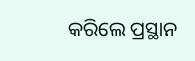କରିଲେ ପ୍ରସ୍ଥାନ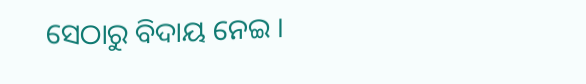ସେଠାରୁ ବିଦାୟ ନେଇ ।